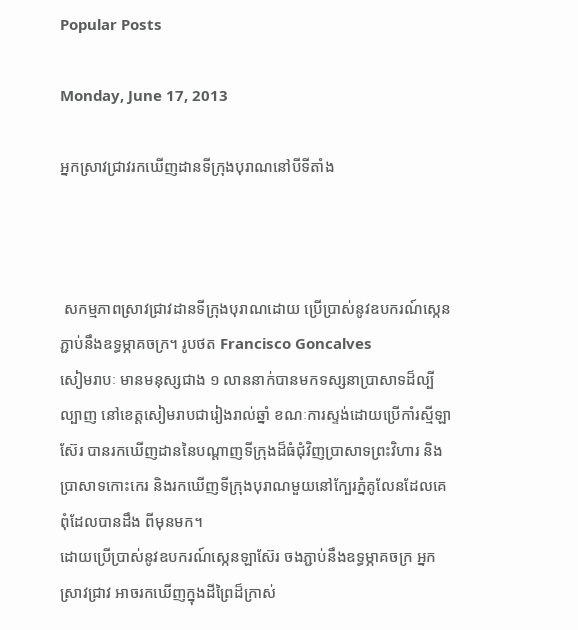Popular Posts

Monday, June 17, 2013

អ្នកស្រាវជ្រាវរកឃើញដានទីក្រុងបុរាណនៅបីទីតាំង



 សកម្មភាពស្រាវជ្រាវដានទីក្រុងបុរាណដោយ ប្រើប្រាស់នូវឧបករណ៍ស្កេនភ្ជាប់នឹងឧទ្ធម្ភាគចក្រ។ រូបថត Francisco Goncalves
សៀមរាបៈ មានមនុស្សជាង ១ លាននាក់បានមកទស្សនាប្រាសាទដ៏ល្បីល្បាញ នៅខេត្តសៀមរាបជារៀងរាល់ឆ្នាំ ខណៈការស្ទង់ដោយប្រើកាំរស្មីឡាស៊ែរ បានរកឃើញដាននៃបណ្តាញទីក្រុងដ៏ធំជុំវិញប្រាសាទព្រះវិហារ និងប្រាសាទកោះកេរ និងរកឃើញទីក្រុងបុរាណមួយនៅក្បែរភ្នំគូលែនដែលគេពុំដែលបានដឹង ពីមុនមក។
ដោយប្រើប្រាស់នូវឧបករណ៍ស្កេនឡាស៊ែរ ចងភ្ជាប់នឹងឧទ្ធម្ភាគចក្រ អ្នកស្រាវជ្រាវ អាចរកឃើញក្នុងដីព្រៃដ៏ក្រាស់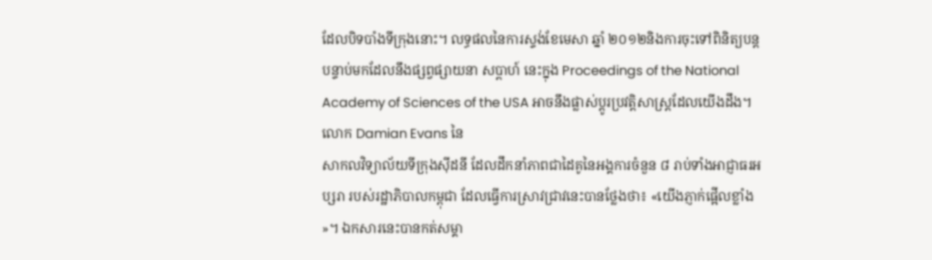ដែលបិទបាំងទីក្រុងនោះ។ លទ្ធផលនៃការស្ទង់ខែមេសា ឆ្នាំ ២០១២និងការចុះទៅពិនិត្យបន្តបន្ទាប់មកដែលនឹងផ្សព្វផ្សាយនា សប្តាហ៍ នេះក្នុង Proceedings of the National Academy of Sciences of the USA អាចនឹងផ្លាស់ប្តូរប្រវតិ្តសាស្រ្តដែលយើងដឹង។ លោក Damian Evans នៃ
សាកលវិទ្យាល័យទីក្រុងស៊ីដនី ដែលដឹកនាំភាពជាដៃគូនៃអង្គការចំនួន ៨ រាប់ទាំងអាជ្ញាធរអប្សរា របស់រដ្ឋាភិបាលកម្ពុជា ដែលធ្វើការស្រាវជ្រាវនេះបានថ្លែងថា៖ «យើងភ្ញាក់ផ្អើលខ្លាំង»។ ឯកសារនេះបានកត់សម្គា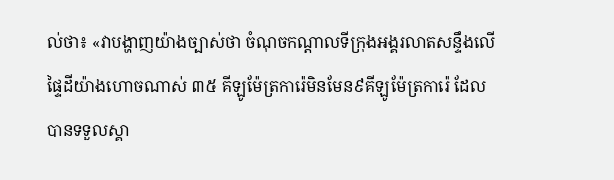ល់ថា៖ «វាបង្ហាញយ៉ាងច្បាស់ថា ចំណុចកណ្តាលទីក្រុងអង្គរលាតសន្ទឹងលើផ្ទៃដីយ៉ាងហោចណាស់ ៣៥ គីឡូម៉ែត្រការ៉េមិនមែន៩គីឡូម៉ែត្រការ៉េ ដែលបានទទួលស្គា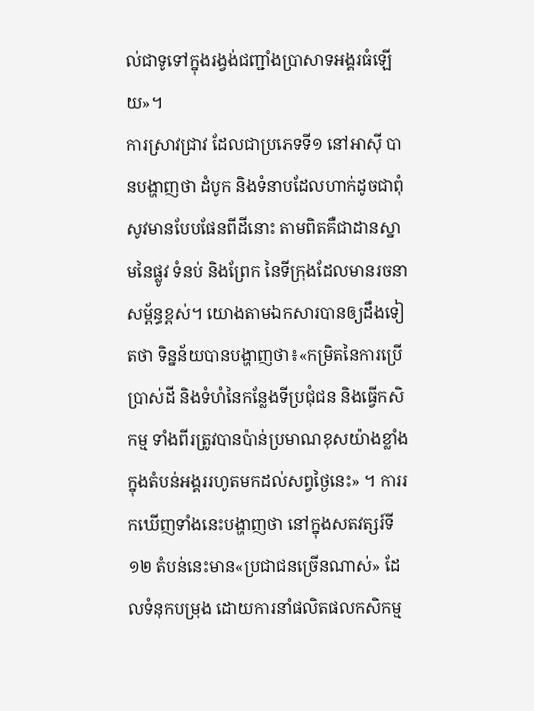ល់ជាទូទៅក្នុងរង្វង់ជញ្ជាំងប្រាសាទអង្គរធំឡើយ»។
ការស្រាវជ្រាវ ដែលជាប្រភេទទី១ នៅអាស៊ី បានបង្ហាញថា ដំបូក និងទំនាបដែលហាក់ដូចជាពុំសូវមានបែបផែនពីដីនោះ តាមពិតគឺជាដានស្នាមនៃផ្លូវ ទំនប់ និងព្រែក នៃទីក្រុងដែលមានរចនាសម្ព័ន្ធខ្ពស់។ យោងតាមឯកសារបានឲ្យដឹងទៀតថា ទិន្នន័យបានបង្ហាញថា៖«កម្រិតនៃការប្រើប្រាស់ដី និងទំហំនៃកន្លែងទីប្រជុំជន និងធ្វើកសិកម្ម ទាំងពីរត្រូវបានប៉ាន់ប្រមាណខុសយ៉ាងខ្លាំង ក្នុងតំបន់អង្គររហូតមកដល់សព្វថ្ងៃនេះ» ។ ការរកឃើញទាំងនេះបង្ហាញថា នៅក្នុងសតវត្សរ៍ទី១២ តំបន់នេះមាន«ប្រជាជនច្រើនណាស់» ដែលទំនុកបម្រុង ដោយការនាំផលិតផលកសិកម្ម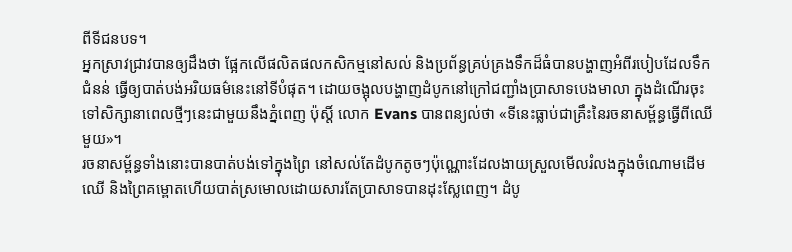ពីទីជនបទ។
អ្នកស្រាវជ្រាវបានឲ្យដឹងថា ផ្អែកលើផលិតផលកសិកម្មនៅសល់ និងប្រព័ន្ធគ្រប់គ្រងទឹកដ៏ធំបានបង្ហាញអំពីរបៀបដែលទឹកជំនន់ ធ្វើឲ្យបាត់បង់អរិយធម៌នេះនៅទីបំផុត។ ដោយចង្អុលបង្ហាញដំបូកនៅក្រៅជញ្ជាំងប្រាសាទបេងមាលា ក្នុងដំណើរចុះទៅសិក្សានាពេលថ្មីៗនេះជាមួយនឹងភ្នំពេញ ប៉ុស្តិ៍ លោក Evans បានពន្យល់ថា «ទីនេះធ្លាប់ជាគ្រឹះនៃរចនាសម្ព័ន្ធធ្វើពីឈើមួយ»។
រចនាសម្ព័ន្ធទាំងនោះបានបាត់បង់ទៅក្នុងព្រៃ នៅសល់តែដំបូកតូចៗប៉ុណ្ណោះដែលងាយស្រួលមើលរំលងក្នុងចំណោមដើមឈើ និងព្រៃគម្ពោតហើយបាត់ស្រមោលដោយសារតែប្រាសាទបានដុះស្លែពេញ។ ដំបូ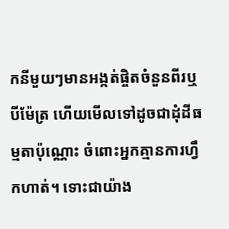កនីមួយៗមានអង្កត់ផ្ចិតចំនួនពីរឬបីម៉ែត្រ ហើយមើលទៅដូចជាដុំដីធម្មតាប៉ុណ្ណោះ ចំពោះអ្នកគ្មានការហ្វឹកហាត់។ ទោះជាយ៉ាង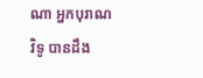ណា អ្នកបុរាណវិទូ បានដឹង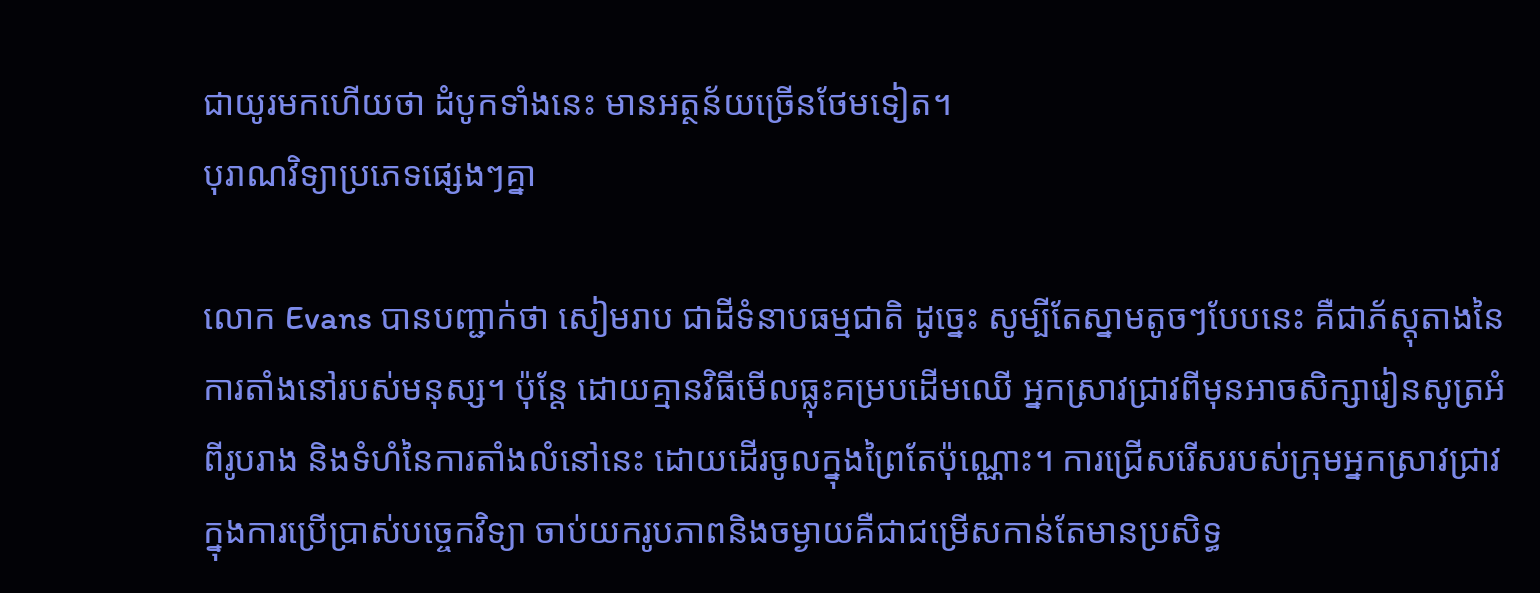ជាយូរមកហើយថា ដំបូកទាំងនេះ មានអត្ថន័យច្រើនថែមទៀត។
បុរាណវិទ្យាប្រភេទផ្សេងៗគ្នា

លោក Evans បានបញ្ជាក់ថា សៀមរាប ជាដីទំនាបធម្មជាតិ ដូច្នេះ សូម្បីតែស្នាមតូចៗបែបនេះ គឺជាភ័ស្តុតាងនៃការតាំងនៅរបស់មនុស្ស។ ប៉ុន្តែ ដោយគ្មានវិធីមើលធ្លុះគម្របដើមឈើ អ្នកស្រាវជ្រាវពីមុនអាចសិក្សារៀនសូត្រអំពីរូបរាង និងទំហំនៃការតាំងលំនៅនេះ ដោយដើរចូលក្នុងព្រៃតែប៉ុណ្ណោះ។ ការជ្រើសរើសរបស់ក្រុមអ្នកស្រាវជ្រាវ ក្នុងការប្រើប្រាស់បច្ចេកវិទ្យា ចាប់យករូបភាពនិងចម្ងាយគឺជាជម្រើសកាន់តែមានប្រសិទ្ធ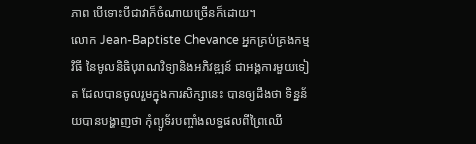ភាព បើទោះបីជាវាក៏ចំណាយច្រើនក៏ដោយ។
លោក Jean-Baptiste Chevance អ្នកគ្រប់គ្រងកម្មវិធី នៃមូលនិធិបុរាណវិទ្យានិងអភិវឌ្ឍន៍ ជាអង្គការមួយទៀត ដែលបានចូលរួមក្នុងការសិក្សានេះ បានឲ្យដឹងថា ទិន្នន័យបានបង្ហាញថា កុំព្យូទ័របញ្ចាំងលទ្ធផលពីព្រៃឈើ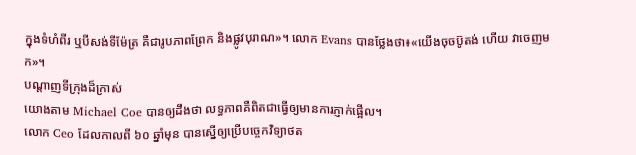ក្នុងទំហំពីរ ឬបីសង់ទីម៉ែត្រ គឺជារូបភាពព្រែក និងផ្លូវបុរាណ»។ លោក Evans បានថ្លែងថា៖«យើងចុចប៊ូតង់ ហើយ វាចេញមក»។
បណ្តាញទីក្រុងដ៏ក្រាស់
យោងតាម Michael Coe បានឲ្យដឹងថា លទ្ធភាពគឺពិតជាធ្វើឲ្យមានការភ្ញាក់ផ្អើល។
លោក Ceo ដែលកាលពី ៦០ ឆ្នាំមុន បានស្នើឲ្យប្រើបច្ចេកវិទ្យាថត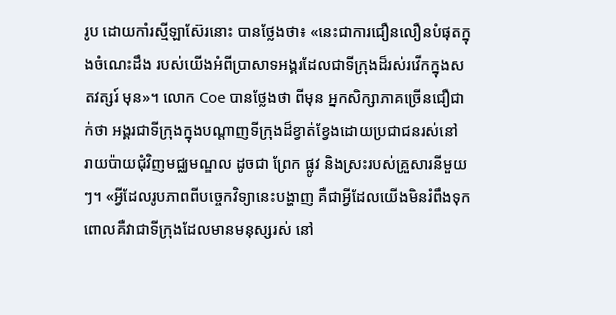រូប ដោយកាំរស្មីឡាស៊ែរនោះ បានថ្លែងថា៖ «នេះជាការជឿនលឿនបំផុតក្នុងចំណេះដឹង របស់យើងអំពីប្រាសាទអង្គរដែលជាទីក្រុងដ៏រស់រវើកក្នុងសតវត្សរ៍ មុន»។ លោក Coe បានថ្លែងថា ពីមុន អ្នកសិក្សាភាគច្រើនជឿជាក់ថា អង្គរជាទីក្រុងក្នុងបណ្តាញទីក្រុងដ៏ខ្វាត់ខ្វែងដោយប្រជាជនរស់នៅ រាយប៉ាយជុំវិញមជ្ឈមណ្ឌល ដូចជា ព្រែក ផ្លូវ និងស្រះរបស់គ្រួសារនីមួយៗ។ «អ្វីដែលរូបភាពពីបច្ចេកវិទ្យានេះបង្ហាញ គឺជាអ្វីដែលយើងមិនរំពឹងទុកពោលគឺវាជាទីក្រុងដែលមានមនុស្សរស់ នៅ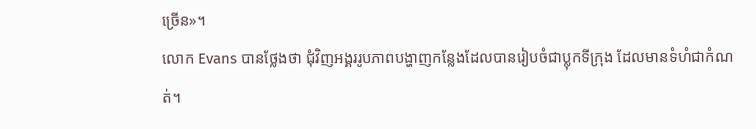ច្រើន»។
លោក Evans បានថ្លែងថា ជុំវិញអង្គររូបភាពបង្ហាញកន្លែងដែលបានរៀបចំជាប្លុកទីក្រុង ដែលមានទំហំជាកំណត់។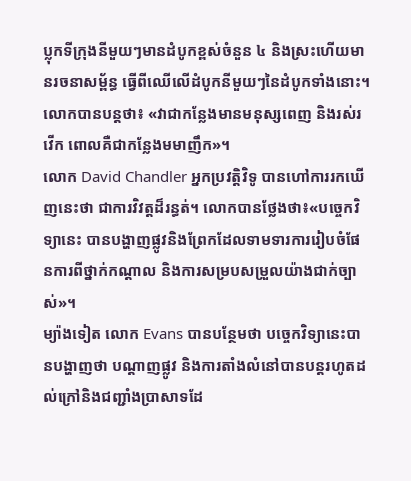ប្លុកទីក្រុងនីមួយៗមានដំបូកខ្ពស់ចំនួន ៤ និងស្រះហើយមានរចនាសម្ព័ន្ធ ធ្វើពីឈើលើដំបូកនីមួយៗនៃដំបូកទាំងនោះ។ លោកបានបន្តថា៖ «វាជាកន្លែងមានមនុស្សពេញ និងរស់រវើក ពោលគឺជាកន្លែងមមាញឹក»។
លោក David Chandler អ្នកប្រវតិ្តវិទូ បានហៅការរកឃើញនេះថា ជាការវិវត្តដ៏រន្ធត់។ លោកបានថ្លែងថា៖«បច្ចេកវិទ្យានេះ បានបង្ហាញផ្លូវនិងព្រែកដែលទាមទារការរៀបចំផែនការពីថ្នាក់កណ្តាល និងការសម្របសម្រួលយ៉ាងជាក់ច្បាស់»។
ម្យ៉ាងទៀត លោក Evans បានបន្ថែមថា បច្ចេកវិទ្យានេះបានបង្ហាញថា បណ្តាញផ្លូវ និងការតាំងលំនៅបានបន្តរហូតដល់ក្រៅនិងជញ្ជាំងប្រាសាទដែ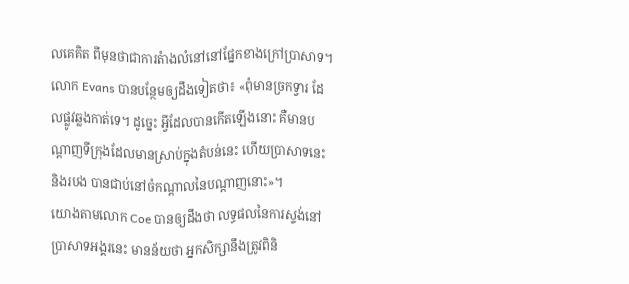លគេគិត ពីមុនថាជាការតំាងលំនៅនៅផ្នែកខាងក្រៅប្រាសាទ។
លោក Evans បានបន្ថែមឲ្យដឹងទៀតថា៖ «ពុំមានច្រកទ្វារ ដែលផ្លូវឆ្លងកាត់ទេ។ ដូច្នេះ អ្វីដែលបានកើតឡើងនោះ គឺមានបណ្តាញទីក្រុងដែលមានស្រាប់ក្នុងតំបន់នេះ ហើយប្រាសាទនេះ និងរបង បានជាប់នៅចំកណ្តាលនៃបណ្តាញនោះ»។
យោងតាមលោក Coe បានឲ្យដឹងថា លទ្ធផលនៃការស្ទង់នៅប្រាសាទអង្គរនេះ មានន័យថា អ្នកសិក្សានឹងត្រូវពិនិ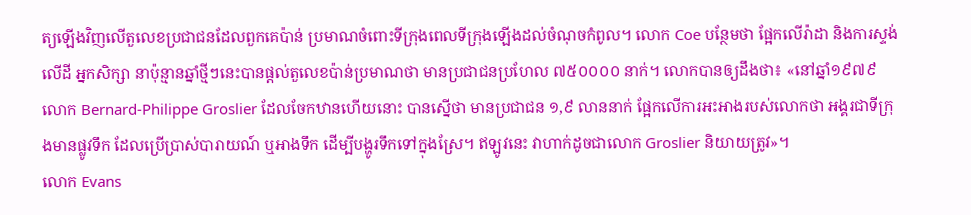ត្យឡើងវិញលើតួលេខប្រជាជនដែលពួកគេប៉ាន់ ប្រមាណចំពោះទីក្រុងពេលទីក្រុងឡើងដល់ចំណុចកំពូល។ លោក Coe បន្ថែមថា ផ្អែកលើរ៉ាដា និងការស្ទង់លើដី អ្នកសិក្សា នាប៉ុន្មានឆ្នាំថ្មីៗនេះបានផ្តល់តួលេខប៉ាន់ប្រមាណថា មានប្រជាជនប្រហែល ៧៥០០០០ នាក់។ លោកបានឲ្យដឹងថា៖ «នៅឆ្នាំ១៩៧៩ លោក Bernard-Philippe Groslier ដែលចែកឋានហើយនោះ បានស្នើថា មានប្រជាជន ១,៩ លាននាក់ ផ្អែកលើការអះអាងរបស់លោកថា អង្គរជាទីក្រុងមានផ្លូវទឹក ដែលប្រើប្រាស់បារាយណ៍ ឬអាងទឹក ដើម្បីបង្ហូរទឹកទៅក្នុងស្រែ។ ឥឡូវនេះ វាហាក់ដូចជាលោក Groslier និយាយត្រូវ»។
លោក Evans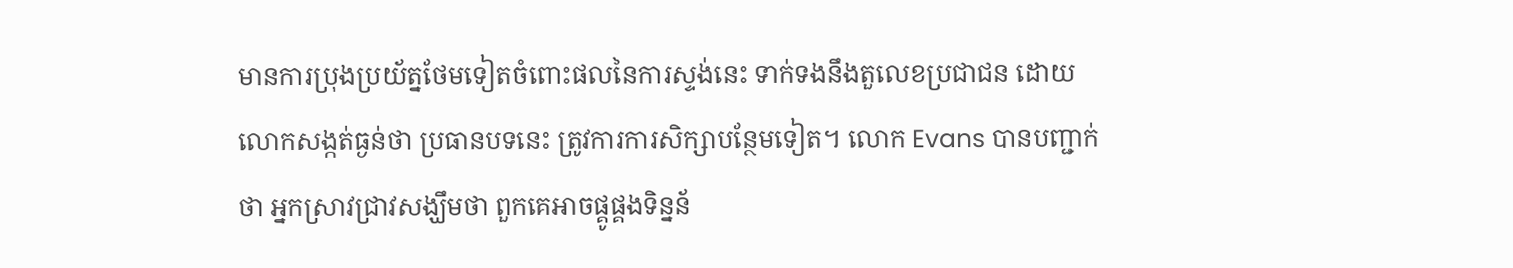មានការប្រុងប្រយ័ត្នថែមទៀតចំពោះផលនៃការស្ទង់នេះ ទាក់ទងនឹងតួលេខប្រជាជន ដោយលោកសង្កត់ធ្ងន់ថា ប្រធានបទនេះ ត្រូវការការសិក្សាបន្ថែមទៀត។ លោក Evans បានបញ្ជាក់ថា អ្នកស្រាវជ្រាវសង្ឃឹមថា ពួកគេអាចផ្គូផ្គងទិន្នន័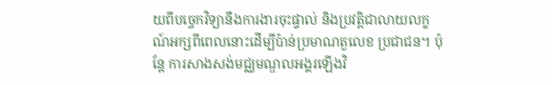យពីបច្ចេកវិទ្យានឹងការងារចុះផ្ទាល់ និងប្រវតិ្តជាលាយលក្ខណ៍អក្សពីពេលនោះដើម្បីប៉ាន់ប្រមាណតួលេខ ប្រជាជន។ ប៉ុន្តែ ការសាងសង់មជ្ឈមណ្ឌលអង្គរឡើងវិ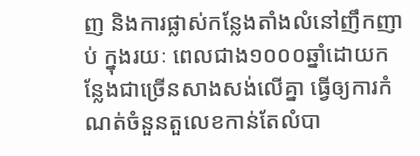ញ និងការផ្លាស់កន្លែងតាំងលំនៅញឹកញាប់ ក្នុងរយៈ ពេលជាង១០០០ឆ្នាំដោយកន្លែងជាច្រើនសាងសង់លើគ្នា ធ្វើឲ្យការកំណត់ចំនួនតួលេខកាន់តែលំបា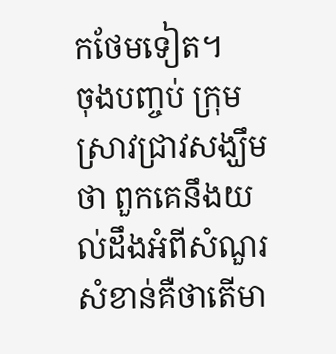កថែមទៀត។
ចុងបញ្ចប់ ក្រុមស្រាវជ្រាវសង្ឃឹមថា ពួកគេនឹងយល់ដឹងអំពីសំណួរសំខាន់គឺថាតើមា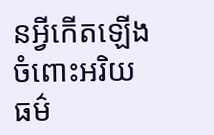នអ្វីកើតឡើងចំពោះអរិយធម៌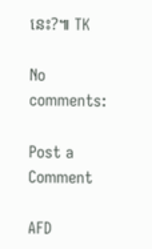នេះ?៕ TK

No comments:

Post a Comment

AFD